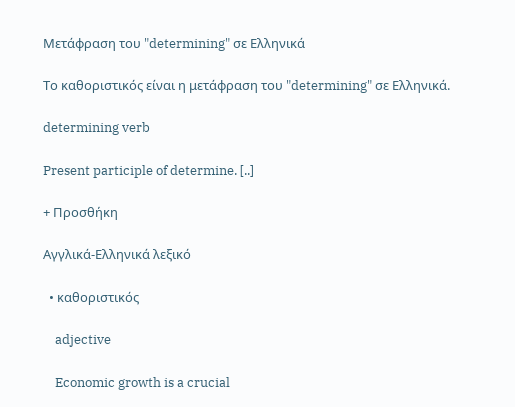Μετάφραση του "determining" σε Ελληνικά

Το καθοριστικός είναι η μετάφραση του "determining" σε Ελληνικά.

determining verb

Present participle of determine. [..]

+ Προσθήκη

Αγγλικά-Ελληνικά λεξικό

  • καθοριστικός

    adjective

    Economic growth is a crucial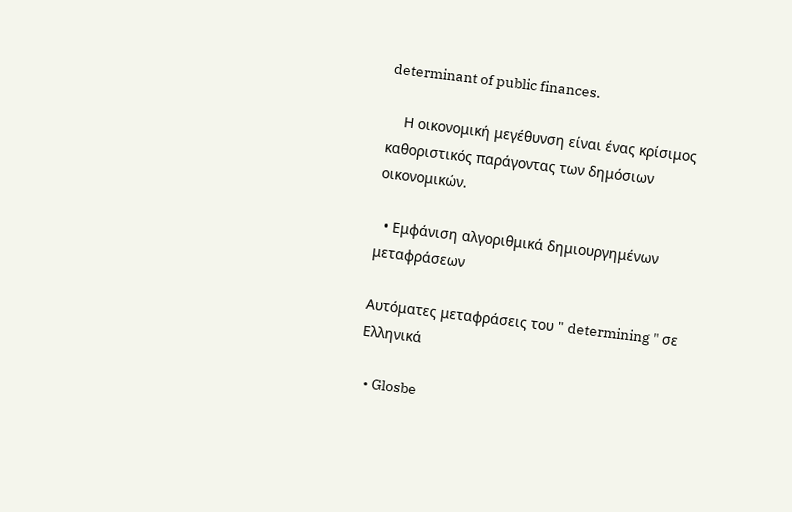determinant of public finances.

    Η οικονομική μεγέθυνση είναι ένας κρίσιμος καθοριστικός παράγοντας των δημόσιων οικονομικών.

  • Εμφάνιση αλγοριθμικά δημιουργημένων μεταφράσεων

Αυτόματες μεταφράσεις του " determining " σε Ελληνικά

  • Glosbe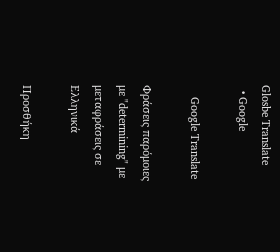Glosbe Translate
  • Google

    Google Translate

Φράσεις παρόμοιες με "determining" με μεταφράσεις σε Ελληνικά

Προσθήκη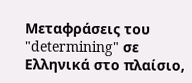Μεταφράσεις του "determining" σε Ελληνικά στο πλαίσιο,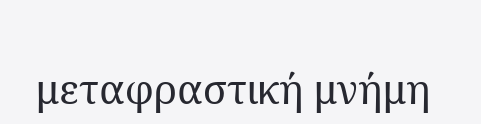μεταφραστική μνήμη